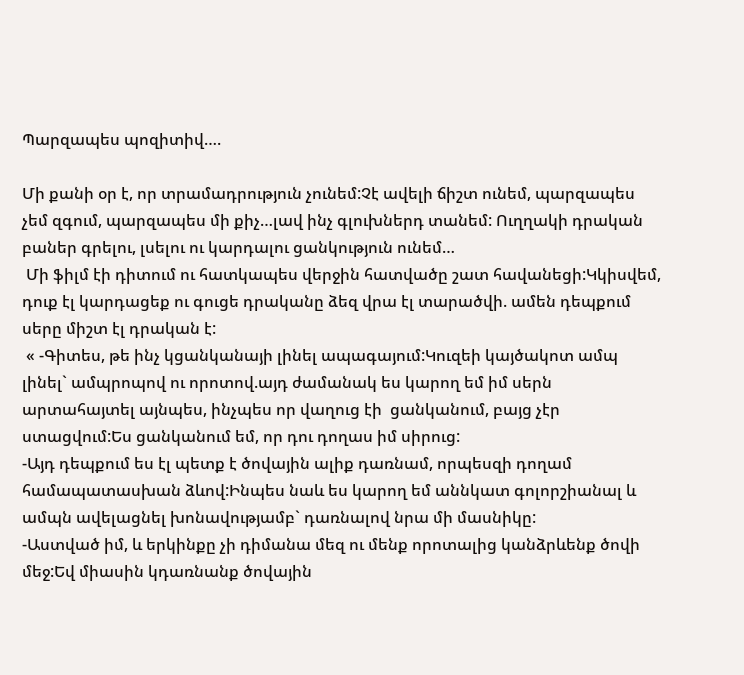Պարզապես պոզիտիվ….

Մի քանի օր է, որ տրամադրություն չունեմ:Չէ ավելի ճիշտ ունեմ, պարզապես չեմ զգում, պարզապես մի քիչ…լավ ինչ գլուխներդ տանեմ: Ուղղակի դրական բաներ գրելու, լսելու ու կարդալու ցանկություն ունեմ…
 Մի ֆիլմ էի դիտում ու հատկապես վերջին հատվածը շատ հավանեցի:Կկիսվեմ, դուք էլ կարդացեք ու գուցե դրականը ձեզ վրա էլ տարածվի. ամեն դեպքում սերը միշտ էլ դրական է:
 « -Գիտես, թե ինչ կցանկանայի լինել ապագայում:Կուզեի կայծակոտ ամպ լինել` ամպրոպով ու որոտով.այդ ժամանակ ես կարող եմ իմ սերն արտահայտել այնպես, ինչպես որ վաղուց էի  ցանկանում, բայց չէր ստացվում:Ես ցանկանում եմ, որ դու դողաս իմ սիրուց:
-Այդ դեպքում ես էլ պետք է ծովային ալիք դառնամ, որպեսզի դողամ համապատասխան ձևով:Ինպես նաև ես կարող եմ աննկատ գոլորշիանալ և ամպն ավելացնել խոնավությամբ` դառնալով նրա մի մասնիկը:
-Աստված իմ, և երկինքը չի դիմանա մեզ ու մենք որոտալից կանձրևենք ծովի մեջ:Եվ միասին կդառնանք ծովային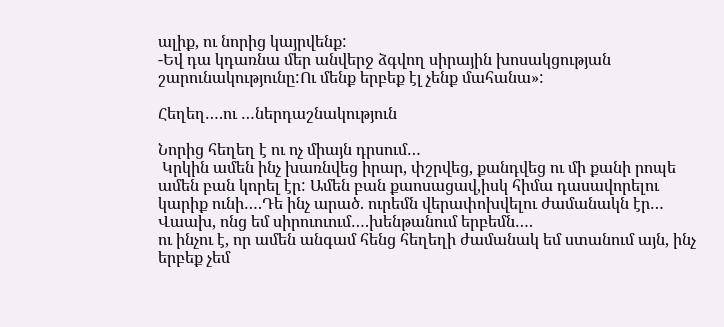ալիք, ու նորից կայրվենք:
-Եվ դա կդառնա մեր անվերջ ձգվող սիրային խոսակցության շարունակությունը:Ու մենք երբեք էլ չենք մահանա»:

Հեղեղ….ու …ներդաշնակություն

Նորից հեղեղ է ու ոչ միայն դրսում…
 Կրկին ամեն ինչ խառնվեց իրար, փշրվեց, քանդվեց ու մի քանի րոպե ամեն բան կորել էր: Ամեն բան քաոսացավ,իսկ հիմա դասավորելու կարիք ունի….Դե ինչ արած. ուրեմն վերափոխվելու ժամանակն էր…
Վաախ, ոնց եմ սիրուուում….խենթանում երբեմն….
ու ինչու է, որ ամեն անգամ հենց հեղեղի ժամանակ եմ ստանում այն, ինչ երբեք չեմ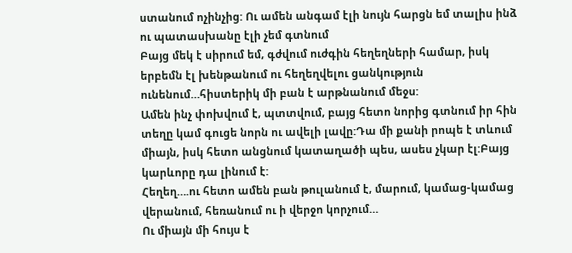ստանում ոչինչից: Ու ամեն անգամ էլի նույն հարցն եմ տալիս ինձ ու պատասխանը էլի չեմ գտնում
Բայց մեկ է սիրում եմ, գժվում ուժգին հեղեղների համար, իսկ երբեմն էլ խենթանում ու հեղեղվելու ցանկություն ունենում…հիստերիկ մի բան է արթնանում մեջս:
Ամեն ինչ փոխվում է, պտտվում, բայց հետո նորից գտնում իր հին տեղը կամ գուցե նորն ու ավելի լավը:Դա մի քանի րոպե է տևում միայն, իսկ հետո անցնում կատաղածի պես, ասես չկար էլ:Բայց կարևորը դա լինում է:
Հեղեղ….ու հետո ամեն բան թուլանում է, մարում, կամաց-կամաց վերանում, հեռանում ու ի վերջո կորչում…
Ու միայն մի հույս է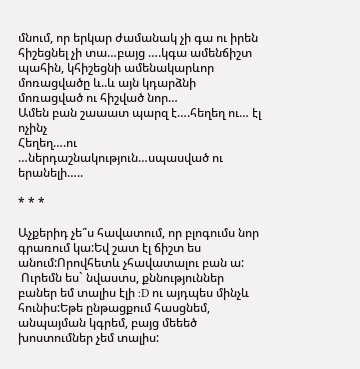մնում, որ երկար ժամանակ չի գա ու իրեն հիշեցնել չի տա…բայց ….կգա ամենճիշտ պահին, կհիշեցնի ամենակարևոր մոռացվածը և..և այն կդարձնի մոռացված ու հիշված նոր…
Ամեն բան շաաատ պարզ է….հեղեղ ու… էլ ոչինչ
Հեղեղ….ու …ներդաշնակություն…սպասված ու երանելի…..

* * *

Աչքերիդ չե՞ս հավատում, որ բլոգումս նոր գրառում կա:Եվ շատ էլ ճիշտ ես անում:Որովհետև չհավատալու բան ա:
 Ուրեմն ես` նվաստս, քննություններ բաներ եմ տալիս էլի :D ու այդպես մինչև հունիս:Եթե ընթացքում հասցնեմ, անպայման կգրեմ, բայց մեեեծ խոստումներ չեմ տալիս: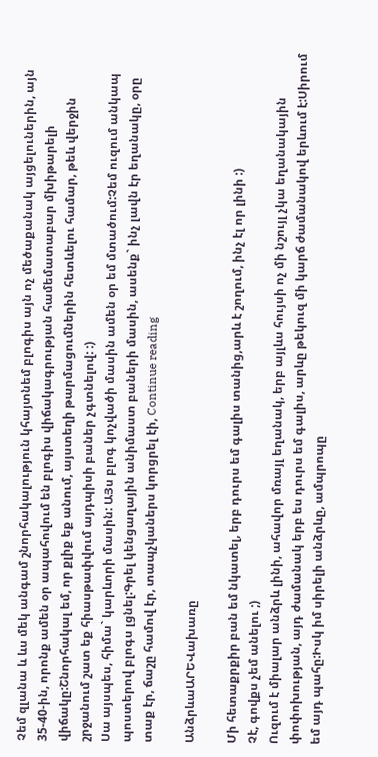Չեմ զլանա և ևս մեկ անգամ շնորհակալություն կհայտնեմ բլոգիս այն ոչ մեծաքանակ այցելուներին, այն 35-40-ին, որոնք ամեն օր ապահովում են բլոգիս վիճակագրության համեմատաբար մխիթարելի վիճակը:Շնորհակալ եմ, որ քլիք եք անում, այստեղի թարմացումներին հետևելու համար, թեև վերջին շրջանում շատ եք հիասթափվում այդպիսի բաներ չգտնելով: :)
Սա այսպես, հիմա` կարևորի մասին: ԱՅս բլոգ կոչվածի մասին ամեն օր եմ մտածում:Չեմ ուզում անկապ պոստերով բլոգս լցնել:Գրել կենցաղային անիմաստ բաների մասին, ասենք` ինչ լավն էր եղանակը, օրը տաք էր, ճաշը համով էր, տապչկաներս կորցրել էի, Continue reading

ԱնձրևաԱՐԵՎախառը

Մի հետաքրքիր բան եմ նկատել, երբ դուրս եմ գալիս տանից,արև է շողում, ինչ էլ որ լինի :)
Չէ, գովքս չեմ անելու ;)
Ուզում է միալար անձրև լինի, ահավոր մռայլ եղանակ, երբ այլևս հույսի ոչ մի նշույլ չկա եղանակային փոփոխության, այդ ժամանակ երբ ես դուրս եմ գալիս, արևը թեկուզ մի կարճ ժամանակով երևում է:Սիրում եմ այդ պահը:Իսկ իմ սիրելի անձրևը, ամպրոպը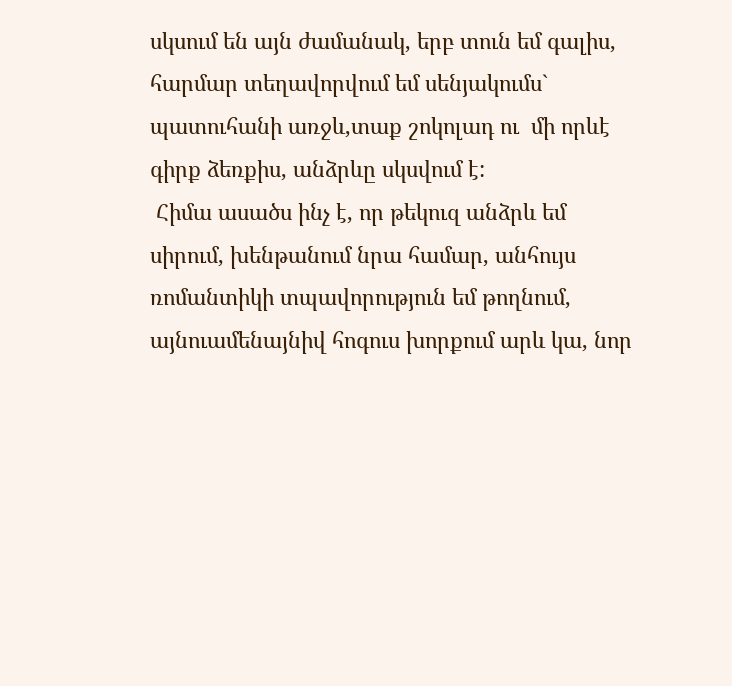սկսում են այն ժամանակ, երբ տուն եմ գալիս, հարմար տեղավորվում եմ սենյակումս` պատուհանի առջև,տաք շոկոլադ ու  մի որևէ գիրք ձեռքիս, անձրևը սկսվում է:
 Հիմա ասածս ինչ է, որ թեկուզ անձրև եմ սիրում, խենթանում նրա համար, անհույս ռոմանտիկի տպավորություն եմ թողնում, այնուամենայնիվ հոգուս խորքում արև կա, նոր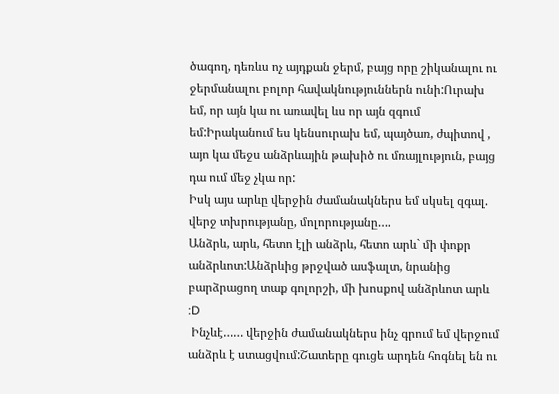ծագող, դեռևս ոչ այդքան ջերմ, բայց որը շիկանալու ու ջերմանալու բոլոր հավակնություններն ունի:Ուրախ եմ, որ այն կա ու առավել ևս որ այն զգում եմ:Իրականում ես կենսուրախ եմ, պայծառ, ժպիտով , այո կա մեջս անձրևային թախիծ ու մռայլություն, բայց դա ում մեջ չկա որ:
Իսկ այս արևը վերջին ժամանակներս եմ սկսել զգալ. վերջ տխրությանը, մոլորությանը….
Անձրև, արև, հետո էլի անձրև, հետո արև` մի փոքր անձրևոտ:Անձրևից թրջված ասֆալտ, նրանից բարձրացող տաք գոլորշի, մի խոսքով անձրևոտ արև :D
 Ինչևէ…… վերջին ժամանակներս ինչ գրում եմ վերջում անձրև է ստացվում:Շատերը գուցե արդեն հոգնել են ու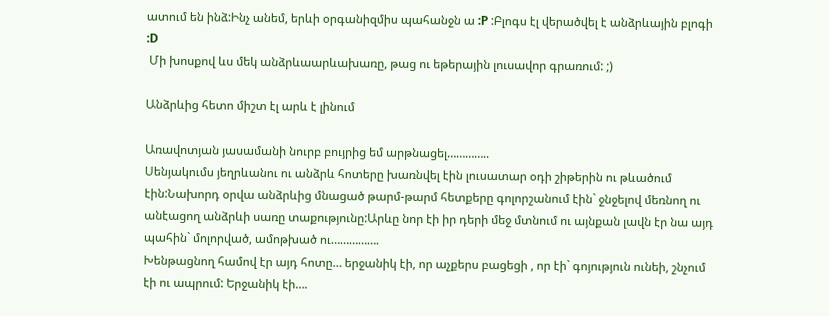ատում են ինձ:Ինչ անեմ, երևի օրգանիզմիս պահանջն ա :P :Բլոգս էլ վերածվել է անձրևային բլոգի :D
 Մի խոսքով ևս մեկ անձրևաարևախառը, թաց ու եթերային լուսավոր գրառում: ;)

Անձրևից հետո միշտ էլ արև է լինում

Առավոտյան յասամանի նուրբ բույրից եմ արթնացել…………..
Սենյակումս յեղրևանու ու անձրև հոտերը խառնվել էին լուսատար օդի շիթերին ու թևածում էին:Նախորդ օրվա անձրևից մնացած թարմ-թարմ հետքերը գոլորշանում էին` ջնջելով մեռնող ու անէացող անձրևի սառը տաքությունը:Արևը նոր էի իր դերի մեջ մտնում ու այնքան լավն էր նա այդ պահին` մոլորված, ամոթխած ու…………….
Խենթացնող համով էր այդ հոտը… երջանիկ էի, որ աչքերս բացեցի , որ էի` գոյություն ունեի, շնչում էի ու ապրում: Երջանիկ էի….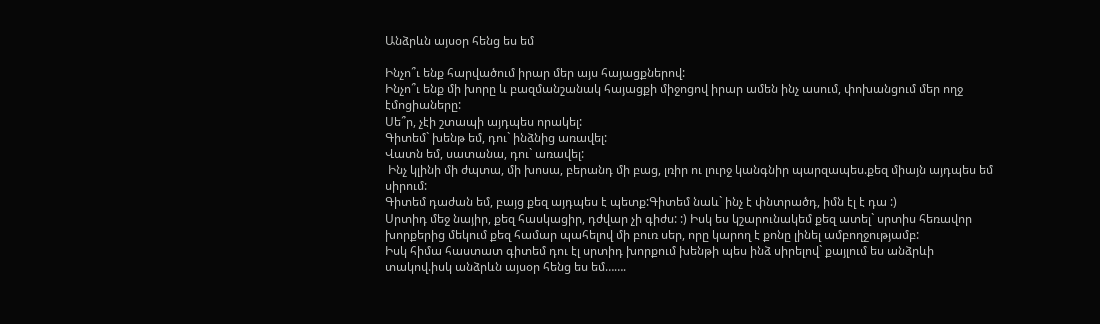Անձրևն այսօր հենց ես եմ

Ինչո՞ւ ենք հարվածում իրար մեր այս հայացքներով:
Ինչո՞ւ ենք մի խորը և բազմանշանակ հայացքի միջոցով իրար ամեն ինչ ասում, փոխանցում մեր ողջ էմոցիաները:
Սե՞ր, չէի շտապի այդպես որակել:
Գիտեմ` խենթ եմ, դու` ինձնից առավել:
Վատն եմ, սատանա, դու` առավել:
 Ինչ կլինի մի ժպտա, մի խոսա, բերանդ մի բաց, լռիր ու լուրջ կանգնիր պարզապես.քեզ միայն այդպես եմ սիրում:
Գիտեմ դաժան եմ, բայց քեզ այդպես է պետք:Գիտեմ նաև` ինչ է փնտրածդ, իմն էլ է դա :)
Սրտիդ մեջ նայիր, քեզ հասկացիր, դժվար չի գիժս: :) Իսկ ես կշարունակեմ քեզ ատել` սրտիս հեռավոր խորքերից մեկում քեզ համար պահելով մի բուռ սեր, որը կարող է քոնը լինել ամբողջությամբ:
Իսկ հիմա հաստատ գիտեմ դու էլ սրտիդ խորքում խենթի պես ինձ սիրելով` քայլում ես անձրևի տակով.իսկ անձրևն այսօր հենց ես եմ…….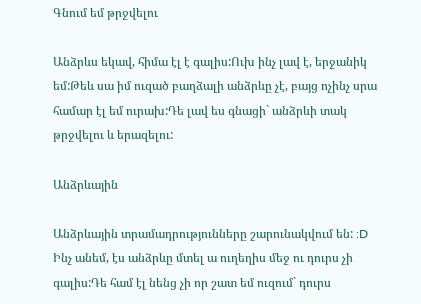Գնում եմ թրջվելու

Անձրևս եկավ, հիմա էլ է գալիս:Ուխ ինչ լավ է, երջանիկ եմ:Թեև սա իմ ուզած բաղձալի անձրևը չէ, բայց ոչինչ սրա համար էլ եմ ուրախ:Դե լավ ես գնացի` անձրևի տակ թրջվելու և երազելու:

Անձրևային

Անձրևային տրամադրությունները շարունակվում են: :D Ինչ անեմ, էս անձրևը մտել ա ուղեղիս մեջ ու դուրս չի գալիս:Դե համ էլ նենց չի որ շատ եմ ուզում` դուրս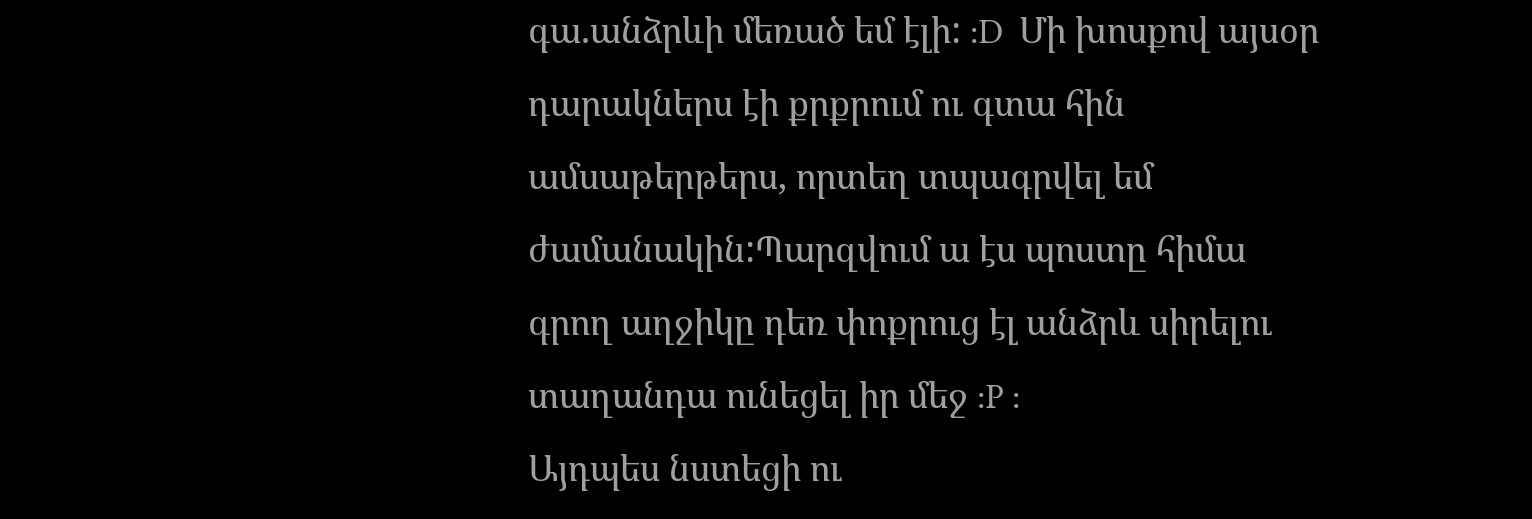գա.անձրևի մեռած եմ էլի: :D  Մի խոսքով այսօր դարակներս էի քրքրում ու գտա հին ամսաթերթերս, որտեղ տպագրվել եմ ժամանակին:Պարզվում ա էս պոստը հիմա գրող աղջիկը դեռ փոքրուց էլ անձրև սիրելու տաղանդա ունեցել իր մեջ :P :
Այդպես նստեցի ու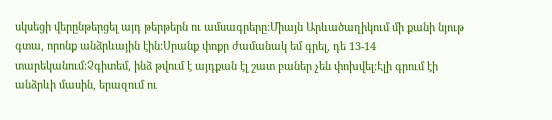սկսեցի վերընթերցել այդ թերթերն ու ամսագրերը:Միայն Արևածաղիկում մի քանի նյութ գտա, որոնք անձրևային էին:Սրանք փոքր ժամանակ եմ գրել, դե 13-14 տարեկանում:Չգիտեմ, ինձ թվում է այդքան էլ շատ բաներ չեն փոխվել:Էլի գրում էի անձրևի մասին, երազում ու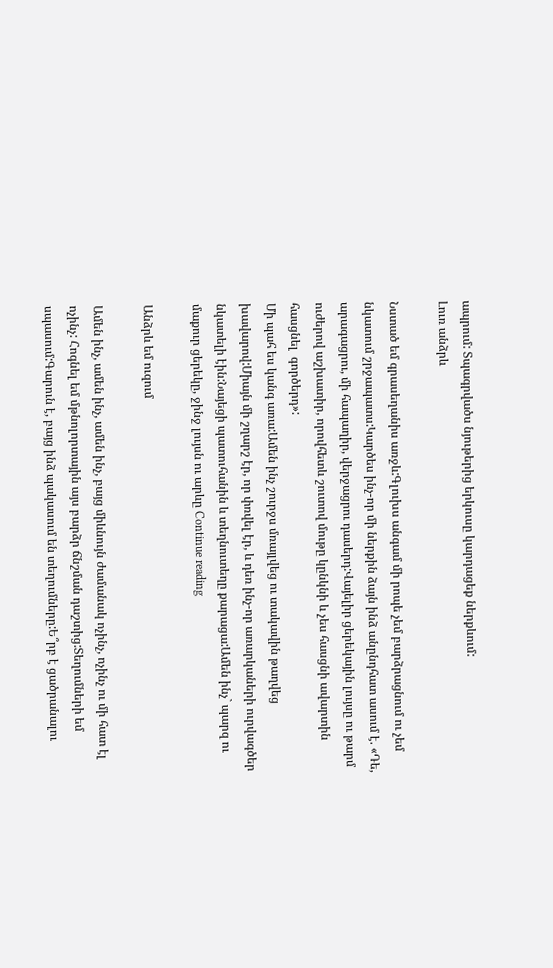ապրում: Տպագրվածս նյութերից երկուսը կարդացեք ներքևում:
Լուռ անձրև

Նստած եմ գրասեղանիս առջև:Գլուխս անգամ մի րոպե չեմ բարձրացնում ու չեմ նկատում շրջապատս:Կարծես ինչ-որ մի ներքին ձայն ինձ անընդհատ ասում է. «Դե, արագացրու, մի հապաղիր, վերջացրու դասերդ:Վայելիր ցերեկային լույսը ու թարմ ուժերով աշխատիր, որովհետև շուտով մութը կընկնի և չես հասցնի ավարտին հասցնել  գործերդ»:
Մի պահ ես կանգ առա:Ամեն ինչ շուրջս մռայլվեց ու տակավին թաղվեց խավարով:Միայն մի շղարշ էր, որ փռվել էր, և դեռ ինչ-որ առարկաների ուրվագծեր նկատելի էին:Նայեցի պատուհանին և տեղնուտեղը քարացա:Ամեն ինչ` պարզ ու մաքուր ցերեկը, ջինջ լույսն ու արևը Continue reading

Անձրև եմ ուզում

Ամեն ինչ, ամեն ինչ, ամեն ինչ, բայց միևնույն ժամանակ ոչինչ, ոչինչ ու մի հատ էլ ոչինչ: Հոգնել եմ մթնոլորտային այս բարձր ճնշման դաշտից:Տեղումների եմ սպասում:Գարուն է, բայց ինձ պակասում են տեղումները:Ե՞րբ է ցածրանալու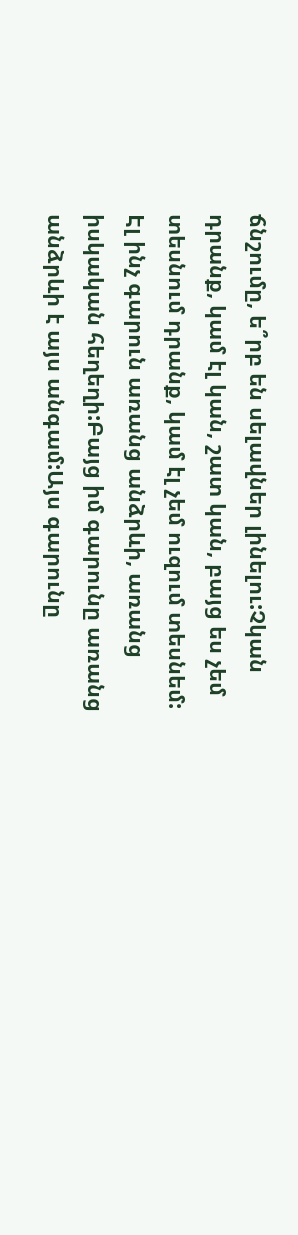ճնշումը, ե՞րբ են սելավներ լինելու:Չկան դրանք, կամ էլ կան, շատ կան, բայց ես չեմ տեսնում դրանք, կամ էլ չեմ ուզում տեսնեմ:
Էլ ինչ գարուն առանց անձրևի, առանց իսկական հեղեղի:Բայց իմ գարունը առանց անձրևի է այս անգամ:Այս գարունը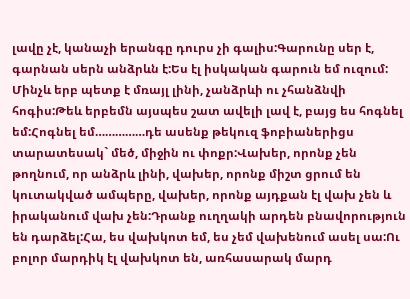լավը չէ, կանաչի երանգը դուրս չի գալիս:Գարունը սեր է, գարնան սերն անձրևն է:Ես էլ իսկական գարուն եմ ուզում:
Մինչև երբ պետք է մռայլ լինի, չանձրևի ու չհանձնվի հոգիս:Թեև երբեմն այսպես շատ ավելի լավ է, բայց ես հոգնել եմ:Հոգնել եմ……………դե ասենք թեկուզ ֆոբիաներիցս տարատեսակ` մեծ, միջին ու փոքր:Վախեր, որոնք չեն թողնում, որ անձրև լինի, վախեր, որոնք միշտ ցրում են կուտակված ամպերը, վախեր, որոնք այդքան էլ վախ չեն և իրականում վախ չեն:Դրանք ուղղակի արդեն բնավորություն են դարձել:Հա, ես վախկոտ եմ, ես չեմ վախենում ասել սա:Ու բոլոր մարդիկ էլ վախկոտ են, առհասարակ մարդ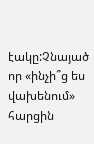էակը:Չնայած որ «ինչի՞ց ես վախենում» հարցին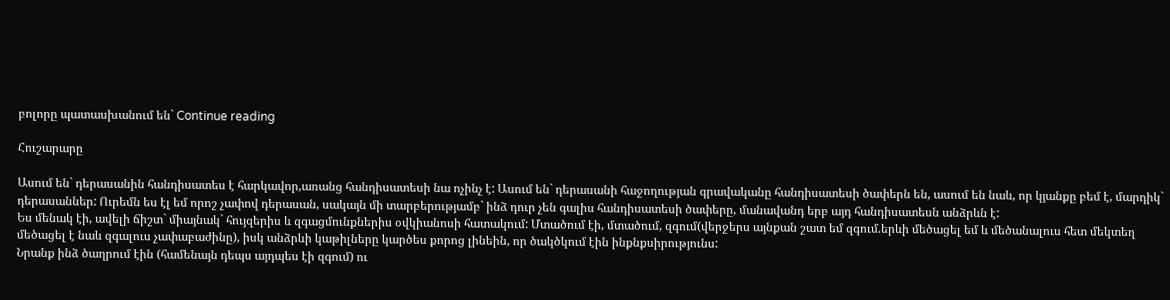բոլորը պատասխանում են` Continue reading

Հուշարարը

Ասում են` դերասանին հանդիսատես է հարկավոր,առանց հանդիսատեսի նա ոչինչ է: Ասում են` դերասանի հաջողության գրավականը հանդիսատեսի ծափերն են, ասում են նաև, որ կյանքը բեմ է, մարդիկ` դերասաններ: Ուրեմն ես էլ եմ որոշ չափով դերասան, սակայն մի տարբերությամբ` ինձ դուր չեն գալիս հանդիսատեսի ծափերը, մանավանդ երբ այդ հանդիսատեսն անձրևն է:
Ես մենակ էի, ավելի ճիշտ` միայնակ` հույզերիս և զգացմունքներիս օվկիանոսի հատակում: Մտածում էի, մտածում, զգում(վերջերս այնքան շատ եմ զգում.երևի մեծացել եմ և մեծանալուս հետ մեկտեղ մեծացել է նաև զգալուս չափաբաժինը), իսկ անձրևի կաթիլները կարծես քորոց լինեին, որ ծակծկում էին ինքնքսիրությունս:
Նրանք ինձ ծաղրում էին (համենայն դեպս այդպես էի զգում) ու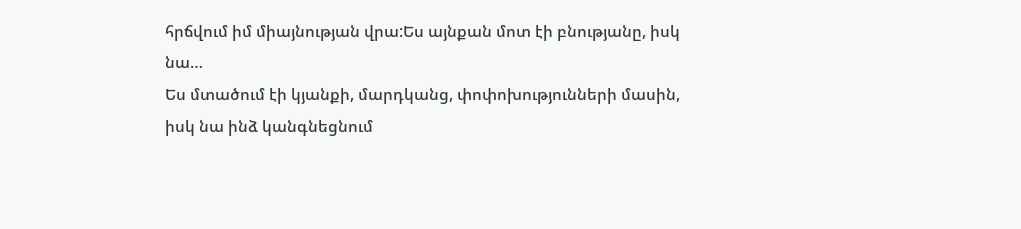հրճվում իմ միայնության վրա:Ես այնքան մոտ էի բնությանը, իսկ նա…
Ես մտածում էի կյանքի, մարդկանց, փոփոխությունների մասին, իսկ նա ինձ կանգնեցնում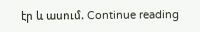էր և ասում. Continue reading